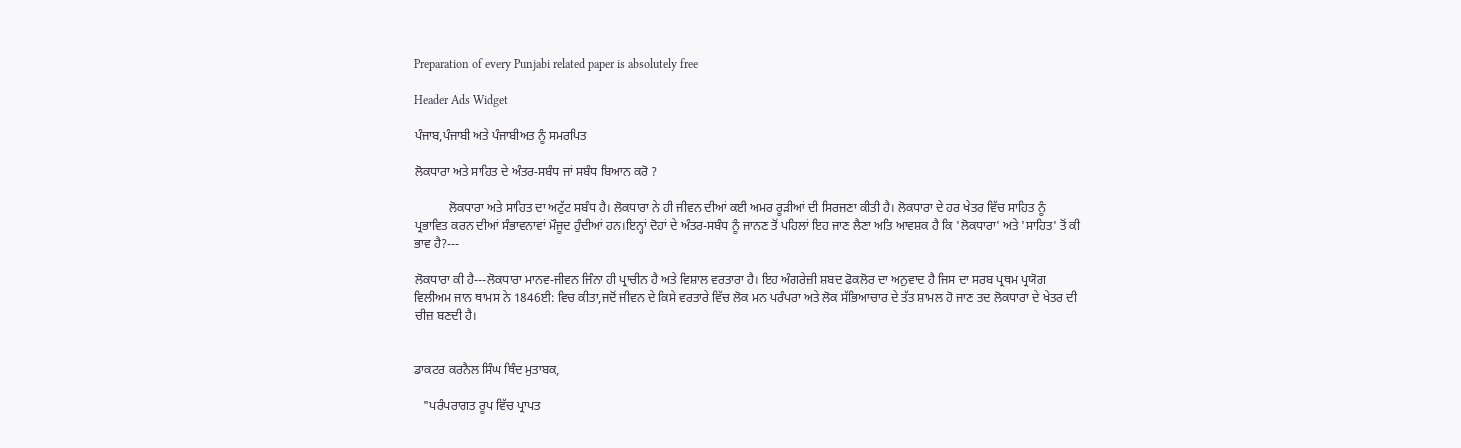Preparation of every Punjabi related paper is absolutely free

Header Ads Widget

ਪੰਜਾਬ,ਪੰਜਾਬੀ ਅਤੇ ਪੰਜਾਬੀਅਤ ਨੂੰ ਸਮਰਪਿਤ

ਲੋਕਧਾਰਾ ਅਤੇ ਸਾਹਿਤ ਦੇ ਅੰਤਰ-ਸਬੰਧ ਜਾਂ ਸਬੰਧ ਬਿਆਨ ਕਰੋ ?

           ਲੋਕਧਾਰਾ ਅਤੇ ਸਾਹਿਤ ਦਾ ਅਟੁੱਟ ਸਬੰਧ ਹੈ। ਲੋਕਧਾਰਾ ਨੇ ਹੀ ਜੀਵਨ ਦੀਆਂ ਕਈ ਅਮਰ ਰੂੜੀਆਂ ਦੀ ਸਿਰਜਣਾ ਕੀਤੀ ਹੈ। ਲੋਕਧਾਰਾ ਦੇ ਹਰ ਖੇਤਰ ਵਿੱਚ ਸਾਹਿਤ ਨੂੰ ਪ੍ਰਭਾਵਿਤ ਕਰਨ ਦੀਆਂ ਸੰਭਾਵਨਾਵਾਂ ਮੌਜੂਦ ਹੁੰਦੀਆਂ ਹਨ।ਇਨ੍ਹਾਂ ਦੋਹਾਂ ਦੇ ਅੰਤਰ-ਸਬੰਧ ਨੂੰ ਜਾਨਣ ਤੋਂ ਪਹਿਲਾਂ ਇਹ ਜਾਣ ਲੈਣਾ ਅਤਿ ਆਵਸ਼ਕ ਹੈ ਕਿ 'ਲੋਕਧਾਰਾ' ਅਤੇ 'ਸਾਹਿਤ' ਤੋਂ ਕੀ ਭਾਵ ਹੈ?---

ਲੋਕਧਾਰਾ ਕੀ ਹੈ---ਲੋਕਧਾਰਾ ਮਾਨਵ-ਜੀਵਨ ਜਿੰਨਾ ਹੀ ਪ੍ਰਾਚੀਨ ਹੈ ਅਤੇ ਵਿਸ਼ਾਲ ਵਰਤਾਰਾ ਹੈ। ਇਹ ਅੰਗਰੇਜ਼ੀ ਸ਼ਬਦ ਫੋਕਲੋਰ ਦਾ ਅਨੁਵਾਦ ਹੈ ਜਿਸ ਦਾ ਸਰਬ ਪ੍ਰਥਮ ਪ੍ਰਯੋਗ ਵਿਲੀਅਮ ਜਾਨ ਥਾਮਸ ਨੇ 1846ਈ: ਵਿਚ ਕੀਤਾ,ਜਦੋਂ ਜੀਵਨ ਦੇ ਕਿਸੇ ਵਰਤਾਰੇ ਵਿੱਚ ਲੋਕ ਮਨ ਪਰੰਪਰਾ ਅਤੇ ਲੋਕ ਸੱਭਿਆਚਾਰ ਦੇ ਤੱਤ ਸ਼ਾਮਲ ਹੋ ਜਾਣ ਤਦ ਲੋਕਧਾਰਾ ਦੇ ਖੇਤਰ ਦੀ ਚੀਜ਼ ਬਣਦੀ ਹੈ।


ਡਾਕਟਰ ਕਰਨੈਲ ਸਿੰਘ ਥਿੰਦ ਮੁਤਾਬਕ,

   "ਪਰੰਪਰਾਗਤ ਰੂਪ ਵਿੱਚ ਪ੍ਰਾਪਤ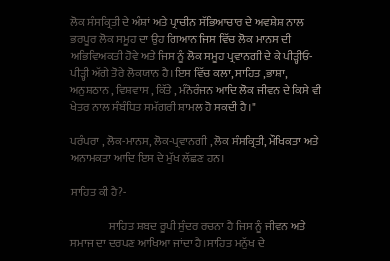ਲੋਕ ਸੰਸਕ੍ਰਿਤੀ ਦੇ ਅੰਸ਼ਾਂ ਅਤੇ ਪ੍ਰਾਚੀਨ ਸੱਭਿਆਚਾਰ ਦੇ ਅਵਸ਼ੇਸ਼ ਨਾਲ ਭਰਪੂਰ ਲੋਕ ਸਮੂਹ ਦਾ ਉਹ ਗਿਆਨ ਜਿਸ ਵਿੱਚ ਲੋਕ ਮਾਨਸ ਦੀ ਅਭਿਵਿਅਕਤੀ ਹੋਵੇ ਅਤੇ ਜਿਸ ਨੂੰ ਲੋਕ ਸਮੂਹ ਪ੍ਰਵਾਨਗੀ ਦੇ ਕੇ ਪੀੜ੍ਹੀਓ- ਪੀੜ੍ਹੀ ਅੱਗੇ ਤੋਰੇ ਲੋਕਯਾਨ ਹੈ।ਇਸ ਵਿੱਚ ਕਲਾ, ਸਾਹਿਤ ,ਭਾਸ਼ਾ, ਅਨੁਸ਼ਠਾਨ , ਵਿਸ਼ਵਾਸ , ਕਿੱਤੇ , ਮੰਨੋਰੰਜਨ ਆਦਿ ਲੋਕ ਜੀਵਨ ਦੇ ਕਿਸੇ ਵੀ ਖੇਤਰ ਨਾਲ ਸੰਬੰਧਿਤ ਸਮੱਗਰੀ ਸ਼ਾਮਲ ਹੋ ਸਕਦੀ ਹੈ।"

ਪਰੰਪਰਾ , ਲੋਕ-ਮਾਨਸ, ਲੋਕ-ਪ੍ਰਵਾਨਗੀ , ਲੋਕ ਸੰਸਕ੍ਰਿਤੀ, ਮੌਖਿਕਤਾ ਅਤੇ ਅਨਾਮਕਤਾ ਆਦਿ ਇਸ ਦੇ ਮੁੱਖ ਲੱਛਣ ਹਨ।

ਸਾਹਿਤ ਕੀ ਹੈ?-

                 ਸਾਹਿਤ ਸ਼ਬਦ ਰੂਪੀ ਸੁੰਦਰ ਰਚਨਾ ਹੈ ਜਿਸ ਨੂੰ ਜੀਵਨ ਅਤੇ ਸਮਾਜ ਦਾ ਦਰਪਣ ਆਖਿਆ ਜਾਂਦਾ ਹੈ।ਸਾਹਿਤ ਮਨੁੱਖ ਦੇ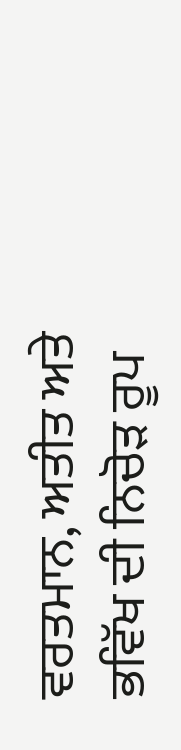ਵਰਤਮਾਨ, ਅਤੀਤ ਅਤੇ ਭਵਿੱਖ ਦੀ ਨਿਚੋੜ ਰੂਪ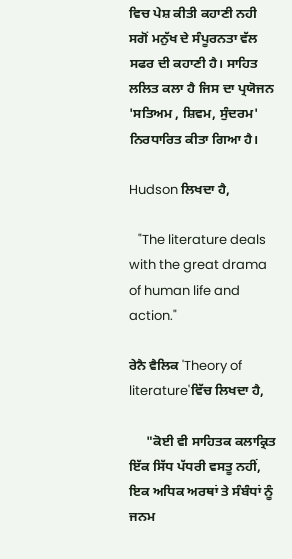ਵਿਚ ਪੇਸ਼ ਕੀਤੀ ਕਹਾਣੀ ਨਹੀ ਸਗੋਂ ਮਨੁੱਖ ਦੇ ਸੰਪੂਰਨਤਾ ਵੱਲ ਸਫਰ ਦੀ ਕਹਾਣੀ ਹੈ। ਸਾਹਿਤ ਲਲਿਤ ਕਲਾ ਹੈ ਜਿਸ ਦਾ ਪ੍ਰਯੋਜਨ 'ਸਤਿਅਮ , ਸ਼ਿਵਮ, ਸੁੰਦਰਮ' ਨਿਰਧਾਰਿਤ ਕੀਤਾ ਗਿਆ ਹੈ।

Hudson ਲਿਖਦਾ ਹੈ,

   "The literature deals with the great drama of human life and action."

ਰੇਨੈ ਵੈਲਿਕ 'Theory of literature'ਵਿੱਚ ਲਿਖਦਾ ਹੈ,

     "ਕੋਈ ਵੀ ਸਾਹਿਤਕ ਕਲਾਕ੍ਰਿਤ ਇੱਕ ਸਿੱਧ ਪੱਧਰੀ ਵਸਤੂ ਨਹੀਂ, ਇਕ ਅਧਿਕ ਅਰਥਾਂ ਤੇ ਸੰਬੰਧਾਂ ਨੂੰ ਜਨਮ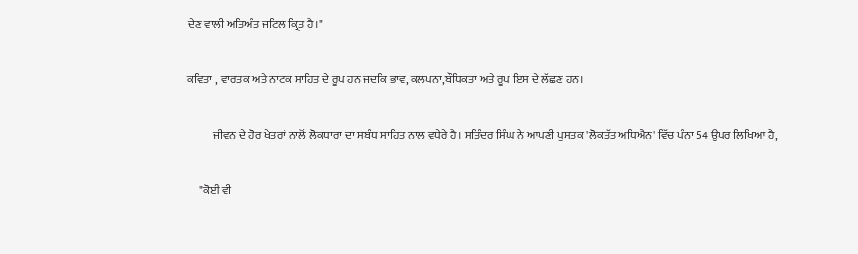ਦੇਣ ਵਾਲੀ ਅਤਿਅੰਤ ਜਟਿਲ ਕ੍ਰਿਤ ਹੈ।"

ਕਵਿਤਾ , ਵਾਰਤਕ ਅਤੇ ਨਾਟਕ ਸਾਹਿਤ ਦੇ ਰੂਪ ਹਨ ਜਦਕਿ ਭਾਵ, ਕਲਪਨਾ,ਬੌਧਿਕਤਾ ਅਤੇ ਰੂਪ ਇਸ ਦੇ ਲੱਛਣ ਹਨ।

           ਜੀਵਨ ਦੇ ਹੋਰ ਖੇਤਰਾਂ ਨਾਲੋਂ ਲੋਕਧਾਰਾ ਦਾ ਸਬੰਧ ਸਾਹਿਤ ਨਾਲ ਵਧੇਰੇ ਹੈ। ਸਤਿੰਦਰ ਸਿੰਘ ਨੇ ਆਪਣੀ ਪੁਸਤਕ 'ਲੋਕਤੱਤ ਅਧਿਐਨ' ਵਿੱਚ ਪੰਨਾ 54 ਉਪਰ ਲਿਖਿਆ ਹੈ,

     "ਕੋਈ ਵੀ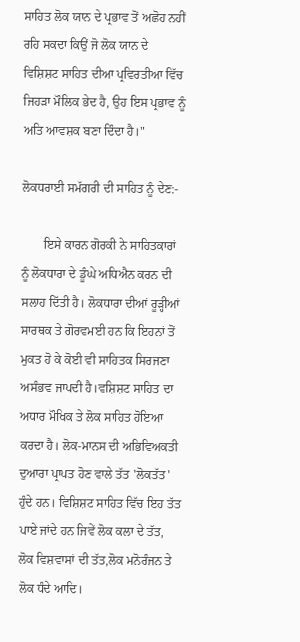ਸਾਹਿਤ ਲੋਕ ਯਾਨ ਦੇ ਪ੍ਰਭਾਵ ਤੋਂ ਅਛੋਹ ਨਹੀਂ ਰਹਿ ਸਕਦਾ ਕਿਉਂ ਜੋ ਲੋਕ ਯਾਨ ਦੇ ਵਿਸ਼ਿਸ਼ਟ ਸਾਹਿਤ ਦੀਆ ਪ੍ਰਵਿਰਤੀਆ ਵਿੱਚ ਜਿਹੜਾ ਮੌਲਿਕ ਭੇਦ ਹੈ, ਉਹ ਇਸ ਪ੍ਰਭਾਵ ਨੂੰ ਅਤਿ ਆਵਸ਼ਕ ਬਣਾ ਦਿੰਦਾ ਹੈ।"

ਲੋਕਧਰਾਈ ਸਮੱਗਰੀ ਦੀ ਸਾਹਿਤ ਨੂੰ ਦੇਣ:-

       ਇਸੇ ਕਾਰਨ ਗੋਰਕੀ ਨੇ ਸਾਹਿਤਕਾਰਾਂ ਨੂੰ ਲੋਕਧਾਰਾ ਦੇ ਡੂੰਘੇ ਅਧਿਐਨ ਕਰਨ ਦੀ ਸਲਾਹ ਦਿੱਤੀ ਹੈ। ਲੋਕਧਾਰਾ ਦੀਆਂ ਰੂੜ੍ਹੀਆਂ ਸਾਰਥਕ ਤੇ ਗੋਰਵਮਈ ਹਨ ਕਿ ਇਹਨਾਂ ਤੋਂ ਮੁਕਤ ਹੋ ਕੇ ਕੋਈ ਵੀ ਸਾਹਿਤਕ ਸਿਰਜਣਾ ਅਸੰਭਵ ਜਾਪਦੀ ਹੈ।ਵਸ਼ਿਸ਼ਟ ਸਾਹਿਤ ਦਾ ਅਧਾਰ ਮੌਖਿਕ ਤੇ ਲੋਕ ਸਾਹਿਤ ਹੋਇਆ ਕਰਦਾ ਹੈ। ਲੋਕ-ਮਾਨਸ ਦੀ ਅਭਿਵਿਅਕਤੀ ਦੁਆਰਾ ਪ੍ਰਾਪਤ ਹੋਣ ਵਾਲੇ ਤੱਤ 'ਲੋਕਤੱਤ' ਹੁੰਦੇ ਹਨ। ਵਿਸ਼ਿਸ਼ਟ ਸਾਹਿਤ ਵਿੱਚ ਇਹ ਤੱਤ ਪਾਏ ਜਾਂਦੇ ਹਨ ਜਿਵੇਂ ਲੋਕ ਕਲਾ ਦੇ ਤੱਤ, ਲੋਕ ਵਿਸ਼ਵਾਸਾਂ ਦੀ ਤੱਤ,ਲੋਕ ਮਨੋਰੰਜਨ ਤੇ ਲੋਕ ਧੰਦੇ ਆਦਿ।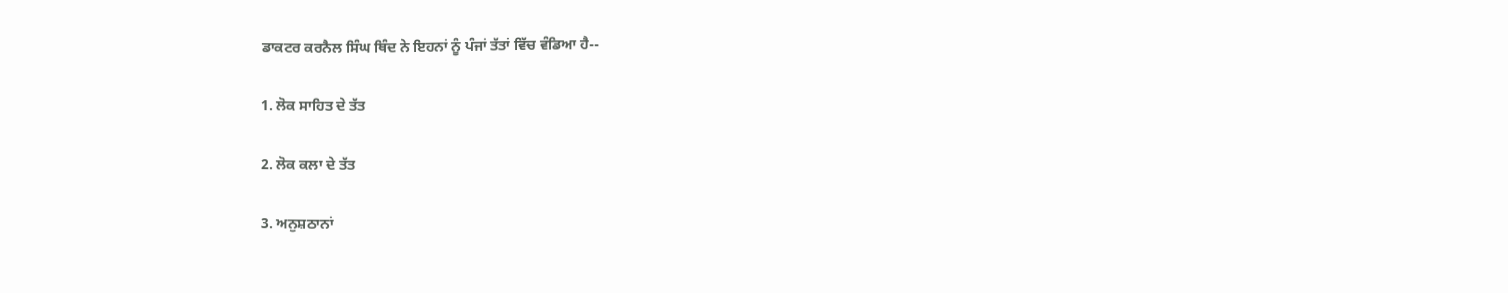ਡਾਕਟਰ ਕਰਨੈਲ ਸਿੰਘ ਥਿੰਦ ਨੇ ਇਹਨਾਂ ਨੂੰ ਪੰਜਾਂ ਤੱਤਾਂ ਵਿੱਚ ਵੰਡਿਆ ਹੈ--

1. ਲੋਕ ਸਾਹਿਤ ਦੇ ਤੱਤ

2. ਲੋਕ ਕਲਾ ਦੇ ਤੱਤ

3. ਅਨੁਸ਼ਠਾਨਾਂ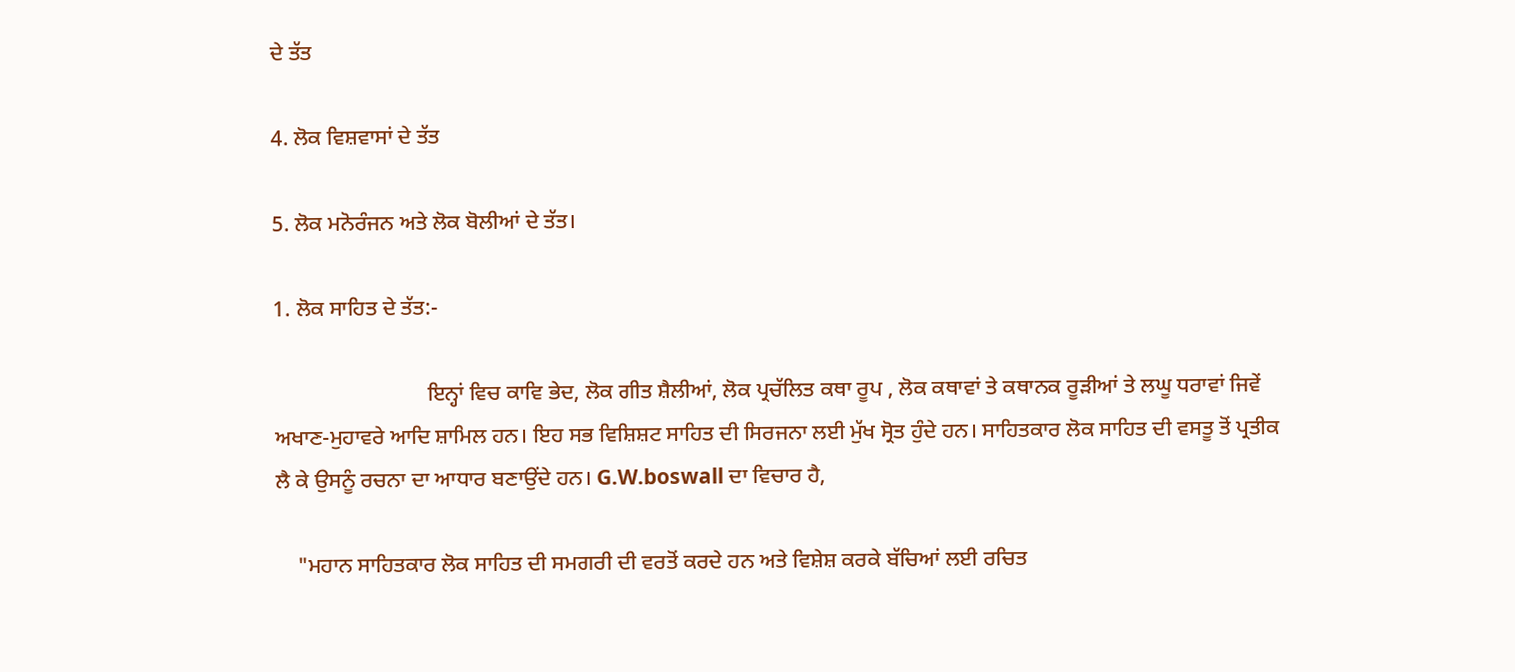ਦੇ ਤੱਤ

4. ਲੋਕ ਵਿਸ਼ਵਾਸਾਂ ਦੇ ਤੱਤ

5. ਲੋਕ ਮਨੋਰੰਜਨ ਅਤੇ ਲੋਕ ਬੋਲੀਆਂ ਦੇ ਤੱਤ।

1. ਲੋਕ ਸਾਹਿਤ ਦੇ ਤੱਤ:-

                            ਇਨ੍ਹਾਂ ਵਿਚ ਕਾਵਿ ਭੇਦ, ਲੋਕ ਗੀਤ ਸ਼ੈਲੀਆਂ, ਲੋਕ ਪ੍ਰਚੱਲਿਤ ਕਥਾ ਰੂਪ , ਲੋਕ ਕਥਾਵਾਂ ਤੇ ਕਥਾਨਕ ਰੂੜੀਆਂ ਤੇ ਲਘੂ ਧਰਾਵਾਂ ਜਿਵੇਂ ਅਖਾਣ-ਮੁਹਾਵਰੇ ਆਦਿ ਸ਼ਾਮਿਲ ਹਨ। ਇਹ ਸਭ ਵਿਸ਼ਿਸ਼ਟ ਸਾਹਿਤ ਦੀ ਸਿਰਜਨਾ ਲਈ ਮੁੱਖ ਸ੍ਰੋਤ ਹੁੰਦੇ ਹਨ। ਸਾਹਿਤਕਾਰ ਲੋਕ ਸਾਹਿਤ ਦੀ ਵਸਤੂ ਤੋਂ ਪ੍ਰਤੀਕ ਲੈ ਕੇ ਉਸਨੂੰ ਰਚਨਾ ਦਾ ਆਧਾਰ ਬਣਾਉਂਦੇ ਹਨ। G.W.boswall ਦਾ ਵਿਚਾਰ ਹੈ,

    "ਮਹਾਨ ਸਾਹਿਤਕਾਰ ਲੋਕ ਸਾਹਿਤ ਦੀ ਸਮਗਰੀ ਦੀ ਵਰਤੋਂ ਕਰਦੇ ਹਨ ਅਤੇ ਵਿਸ਼ੇਸ਼ ਕਰਕੇ ਬੱਚਿਆਂ ਲਈ ਰਚਿਤ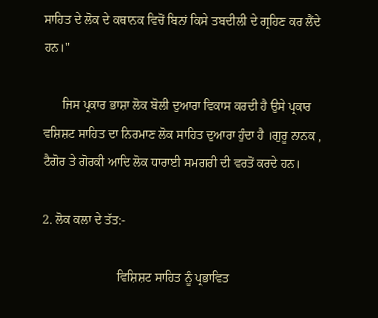ਸਾਹਿਤ ਦੇ ਲੋਕ ਦੇ ਕਥਾਨਕ ਵਿਚੋਂ ਬਿਨਾਂ ਕਿਸੇ ਤਬਦੀਲੀ ਦੇ ਗ੍ਰਹਿਣ ਕਰ ਲੈਂਦੇ ਹਨ।"

      ਜਿਸ ਪ੍ਰਕਾਰ ਭਾਸ਼ਾ ਲੋਕ ਬੋਲੀ ਦੁਆਰਾ ਵਿਕਾਸ ਕਰਦੀ ਹੈ ਉਸੇ ਪ੍ਰਕਾਰ ਵਸ਼ਿਸ਼ਟ ਸਾਹਿਤ ਦਾ ਨਿਰਮਾਣ ਲੋਕ ਸਾਹਿਤ ਦੁਆਰਾ ਹੁੰਦਾ ਹੈ ।ਗੁਰੂ ਨਾਨਕ , ਟੈਗੋਰ ਤੇ ਗੋਰਕੀ ਆਦਿ ਲੋਕ ਧਾਰਾਈ ਸਮਗਰੀ ਦੀ ਵਰਤੋਂ ਕਰਦੇ ਹਨ।

2. ਲੋਕ ਕਲਾ ਦੇ ਤੱਤ:-

                        ਵਿਸ਼ਿਸ਼ਟ ਸਾਹਿਤ ਨੂੰ ਪ੍ਰਭਾਵਿਤ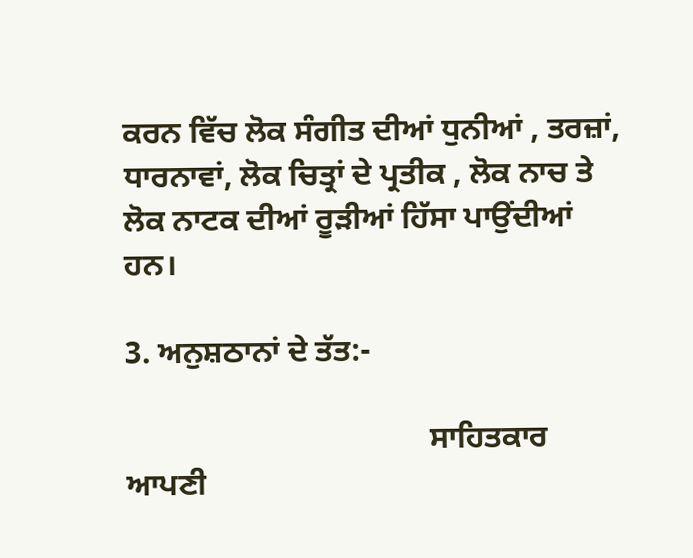ਕਰਨ ਵਿੱਚ ਲੋਕ ਸੰਗੀਤ ਦੀਆਂ ਧੁਨੀਆਂ , ਤਰਜ਼ਾਂ, ਧਾਰਨਾਵਾਂ, ਲੋਕ ਚਿਤ੍ਰਾਂ ਦੇ ਪ੍ਰਤੀਕ , ਲੋਕ ਨਾਚ ਤੇ ਲੋਕ ਨਾਟਕ ਦੀਆਂ ਰੂੜੀਆਂ ਹਿੱਸਾ ਪਾਉਂਦੀਆਂ ਹਨ।

3. ਅਨੁਸ਼ਠਾਨਾਂ ਦੇ ਤੱਤ:-

                                       ਸਾਹਿਤਕਾਰ ਆਪਣੀ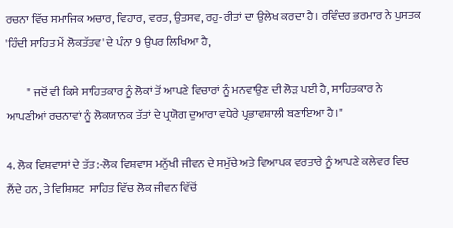ਰਚਨਾ ਵਿੱਚ ਸਮਾਜਿਕ ਅਚਾਰ, ਵਿਹਾਰ, ਵਰਤ, ਉਤਸਵ, ਰਹੁ-ਰੀਤਾਂ ਦਾ ਉਲੇਖ ਕਰਦਾ ਹੈ। ਰਵਿੰਦਰ ਭਰਮਾਰ ਨੇ ਪੁਸਤਕ 'ਹਿੰਦੀ ਸਾਹਿਤ ਮੇਂ ਲੋਕਤੱਤਵ' ਦੇ ਪੰਨਾ 9 ਉਪਰ ਲਿਖਿਆ ਹੈ,

         " ਜਦੋਂ ਵੀ ਕਿਸੇ ਸਾਹਿਤਕਾਰ ਨੂੰ ਲੋਕਾਂ ਤੋਂ ਆਪਣੇ ਵਿਚਾਰਾਂ ਨੂੰ ਮਨਵਾਉਣ ਦੀ ਲੋੜ ਪਈ ਹੈ, ਸਾਹਿਤਕਾਰ ਨੇ ਆਪਣੀਆਂ ਰਚਨਾਵਾਂ ਨੂੰ ਲੋਕਯਾਨਕ ਤੱਤਾਂ ਦੇ ਪ੍ਰਯੋਗ ਦੁਆਰਾ ਵਧੇਰੇ ਪ੍ਰਭਾਵਸ਼ਾਲੀ ਬਣਾਇਆ ਹੈ।"

4. ਲੋਕ ਵਿਸ਼ਵਾਸਾਂ ਦੇ ਤੱਤ:-ਲੋਕ ਵਿਸ਼ਵਾਸ ਮਨੁੱਖੀ ਜੀਵਨ ਦੇ ਸਮੁੱਚੇ ਅਤੇ ਵਿਆਪਕ ਵਰਤਾਰੇ ਨੂੰ ਆਪਣੇ ਕਲੇਵਰ ਵਿਚ ਲੈਂਦੇ ਹਨ, ਤੇ ਵਿਸ਼ਿਸ਼ਟ  ਸਾਹਿਤ ਵਿੱਚ ਲੋਕ ਜੀਵਨ ਵਿੱਚੋਂ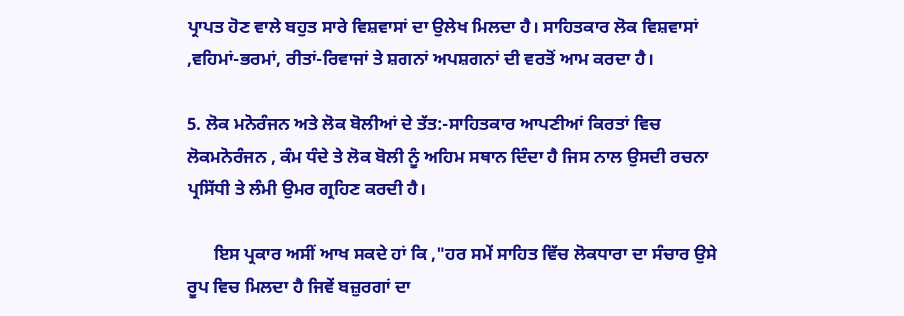ਪ੍ਰਾਪਤ ਹੋਣ ਵਾਲੇ ਬਹੁਤ ਸਾਰੇ ਵਿਸ਼ਵਾਸਾਂ ਦਾ ਉਲੇਖ ਮਿਲਦਾ ਹੈ। ਸਾਹਿਤਕਾਰ ਲੋਕ ਵਿਸ਼ਵਾਸਾਂ ,ਵਹਿਮਾਂ-ਭਰਮਾਂ, ਰੀਤਾਂ-ਰਿਵਾਜਾਂ ਤੇ ਸ਼ਗਨਾਂ ਅਪਸ਼ਗਨਾਂ ਦੀ ਵਰਤੋਂ ਆਮ ਕਰਦਾ ਹੈ।

5. ਲੋਕ ਮਨੋਰੰਜਨ ਅਤੇ ਲੋਕ ਬੋਲੀਆਂ ਦੇ ਤੱਤ:-ਸਾਹਿਤਕਾਰ ਆਪਣੀਆਂ ਕਿਰਤਾਂ ਵਿਚ ਲੋਕਮਨੋਰੰਜਨ , ਕੰਮ ਧੰਦੇ ਤੇ ਲੋਕ ਬੋਲੀ ਨੂੰ ਅਹਿਮ ਸਥਾਨ ਦਿੰਦਾ ਹੈ ਜਿਸ ਨਾਲ ਉਸਦੀ ਰਚਨਾ ਪ੍ਰਸਿੱਧੀ ਤੇ ਲੰਮੀ ਉਮਰ ਗ੍ਰਹਿਣ ਕਰਦੀ ਹੈ।

      ਇਸ ਪ੍ਰਕਾਰ ਅਸੀਂ ਆਖ ਸਕਦੇ ਹਾਂ ਕਿ ,"ਹਰ ਸਮੇਂ ਸਾਹਿਤ ਵਿੱਚ ਲੋਕਧਾਰਾ ਦਾ ਸੰਚਾਰ ਉਸੇ ਰੂਪ ਵਿਚ ਮਿਲਦਾ ਹੈ ਜਿਵੇਂ ਬਜ਼ੁਰਗਾਂ ਦਾ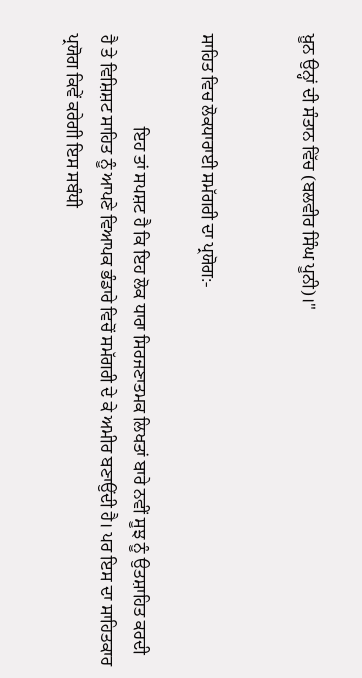ਖ਼ੂਨ ਉਨ੍ਹਾਂ ਦੀ ਸੰਤਾਨ ਵਿੱਚ (ਬਲਵੀਰ ਸਿੰਘ ਪੂਨੀ)।"


ਸਾਹਿਤ ਵਿਚ ਲੋਕਧਾਰਾਈ ਸਮੱਗਰੀ ਦਾ ਪ੍ਰਯੋਗ:-

                     ਇਹ ਤਾਂ ਸਪਸ਼ਟ ਹੈ ਕਿ ਇਹ ਲੋਕ ਧਾਰਾ ਸਿਰਜਣਾਤਮਕ ਲਿਖਤਾਂ ਬਾਰੇ ਨਵੀਂ ਸੂਝ ਨੂੰ ਉਤਸ਼ਾਹਿਤ ਕਰਦੀ ਹੈ ਤੇ ਵਿਸ਼ਿਸ਼ਟ ਸਾਹਿਤ ਨੂੰ ਆਪਣੇ ਵਿਆਪਕ ਭੰਡਾਰੇ ਵਿਚੋਂ ਸਮੱਗਰੀ ਦੇ ਕੇ ਅਮੀਰ ਬਣਾਉਂਦੀ ਹੈ। ਪਰ ਇਸ ਦਾ ਸਾਹਿਤਕਾਰ ਪ੍ਰਯੋਗ ਕਿਵੇਂ ਕਰੇਗੀ ਇਸ ਸਬੰਧੀ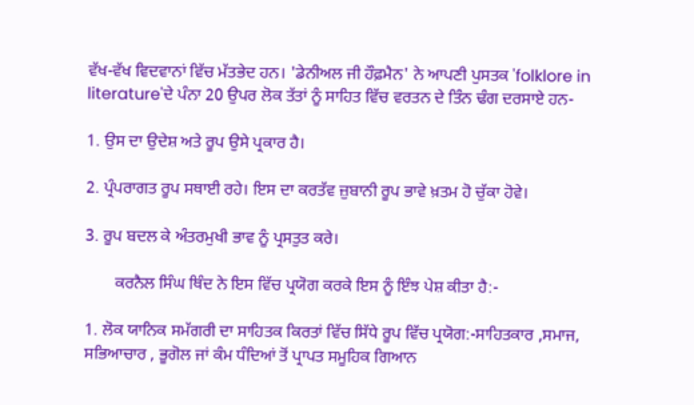ਵੱਖ-ਵੱਖ ਵਿਦਵਾਨਾਂ ਵਿੱਚ ਮੱਤਭੇਦ ਹਨ। 'ਡੇਨੀਅਲ ਜੀ ਹੌਫ਼ਮੈਨ' ਨੇ ਆਪਣੀ ਪੁਸਤਕ 'folklore in literature'ਦੇ ਪੰਨਾ 20 ਉਪਰ ਲੋਕ ਤੱਤਾਂ ਨੂੰ ਸਾਹਿਤ ਵਿੱਚ ਵਰਤਨ ਦੇ ਤਿੰਨ ਢੰਗ ਦਰਸਾਏ ਹਨ-

1. ਉਸ ਦਾ ਉਦੇਸ਼ ਅਤੇ ਰੂਪ ਉਸੇ ਪ੍ਰਕਾਰ ਹੈ।

2. ਪ੍ਰੰਪਰਾਗਤ ਰੂਪ ਸਥਾਈ ਰਹੇ। ਇਸ ਦਾ ਕਰਤੱਵ ਜ਼ੁਬਾਨੀ ਰੂਪ ਭਾਵੇ ਖ਼ਤਮ ਹੋ ਚੁੱਕਾ ਹੋਵੇ।

3. ਰੂਪ ਬਦਲ ਕੇ ਅੰਤਰਮੁਖੀ ਭਾਵ ਨੂੰ ਪ੍ਰਸਤੁਤ ਕਰੇ।

       ਕਰਨੈਲ ਸਿੰਘ ਥਿੰਦ ਨੇ ਇਸ ਵਿੱਚ ਪ੍ਰਯੋਗ ਕਰਕੇ ਇਸ ਨੂੰ ਇੰਝ ਪੇਸ਼ ਕੀਤਾ ਹੈ:-

1. ਲੋਕ ਯਾਨਿਕ ਸਮੱਗਰੀ ਦਾ ਸਾਹਿਤਕ ਕਿਰਤਾਂ ਵਿੱਚ ਸਿੱਧੇ ਰੂਪ ਵਿੱਚ ਪ੍ਰਯੋਗ:-ਸਾਹਿਤਕਾਰ ,ਸਮਾਜ, ਸਭਿਆਚਾਰ , ਭੂਗੋਲ ਜਾਂ ਕੰਮ ਧੰਦਿਆਂ ਤੋਂ ਪ੍ਰਾਪਤ ਸਮੂਹਿਕ ਗਿਆਨ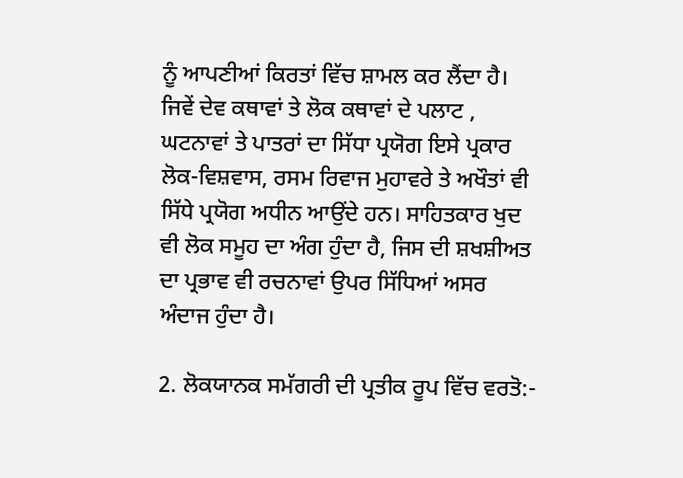ਨੂੰ ਆਪਣੀਆਂ ਕਿਰਤਾਂ ਵਿੱਚ ਸ਼ਾਮਲ ਕਰ ਲੈਂਦਾ ਹੈ। ਜਿਵੇਂ ਦੇਵ ਕਥਾਵਾਂ ਤੇ ਲੋਕ ਕਥਾਵਾਂ ਦੇ ਪਲਾਟ , ਘਟਨਾਵਾਂ ਤੇ ਪਾਤਰਾਂ ਦਾ ਸਿੱਧਾ ਪ੍ਰਯੋਗ ਇਸੇ ਪ੍ਰਕਾਰ ਲੋਕ-ਵਿਸ਼ਵਾਸ, ਰਸਮ ਰਿਵਾਜ ਮੁਹਾਵਰੇ ਤੇ ਅਖੌਤਾਂ ਵੀ ਸਿੱਧੇ ਪ੍ਰਯੋਗ ਅਧੀਨ ਆਉਂਦੇ ਹਨ। ਸਾਹਿਤਕਾਰ ਖੁਦ ਵੀ ਲੋਕ ਸਮੂਹ ਦਾ ਅੰਗ ਹੁੰਦਾ ਹੈ, ਜਿਸ ਦੀ ਸ਼ਖਸ਼ੀਅਤ ਦਾ ਪ੍ਰਭਾਵ ਵੀ ਰਚਨਾਵਾਂ ਉਪਰ ਸਿੱਧਿਆਂ ਅਸਰ ਅੰਦਾਜ ਹੁੰਦਾ ਹੈ।

2. ਲੋਕਯਾਨਕ ਸਮੱਗਰੀ ਦੀ ਪ੍ਰਤੀਕ ਰੂਪ ਵਿੱਚ ਵਰਤੋ:-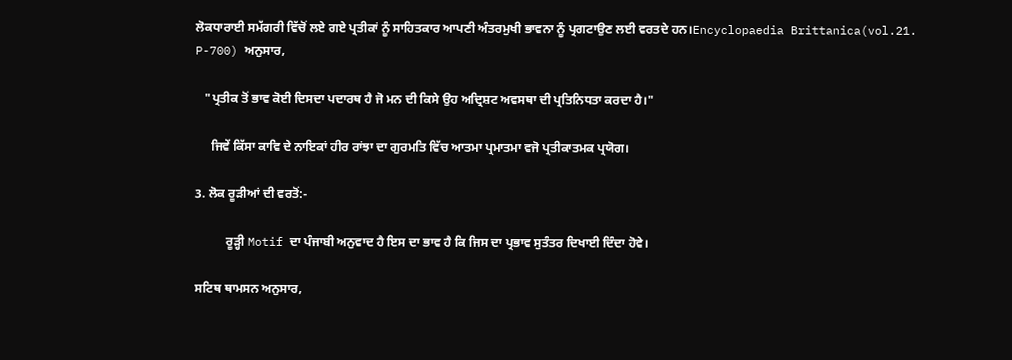ਲੋਕਧਾਰਾਈ ਸਮੱਗਰੀ ਵਿੱਚੋਂ ਲਏ ਗਏ ਪ੍ਰਤੀਕਾਂ ਨੂੰ ਸਾਹਿਤਕਾਰ ਆਪਣੀ ਅੰਤਰਮੁਖੀ ਭਾਵਨਾ ਨੂੰ ਪ੍ਰਗਟਾਉਣ ਲਈ ਵਰਤਦੇ ਹਨ।Encyclopaedia Brittanica(vol.21.  P-700) ਅਨੁਸਾਰ,

   "ਪ੍ਰਤੀਕ ਤੋਂ ਭਾਵ ਕੋਈ ਦਿਸਦਾ ਪਦਾਰਥ ਹੈ ਜੋ ਮਨ ਦੀ ਕਿਸੇ ਉਹ ਅਦ੍ਰਿਸ਼ਟ ਅਵਸਥਾ ਦੀ ਪ੍ਰਤਿਨਿਧਤਾ ਕਰਦਾ ਹੈ।"

     ਜਿਵੇਂ ਕਿੱਸਾ ਕਾਵਿ ਦੇ ਨਾਇਕਾਂ ਹੀਰ ਰਾਂਝਾ ਦਾ ਗੁਰਮਤਿ ਵਿੱਚ ਆਤਮਾ ਪ੍ਰਮਾਤਮਾ ਵਜੋ ਪ੍ਰਤੀਕਾਤਮਕ ਪ੍ਰਯੋਗ।

3. ਲੋਕ ਰੂੜੀਆਂ ਦੀ ਵਰਤੋਂ:-

          ਰੂੜ੍ਹੀ Motif ਦਾ ਪੰਜਾਬੀ ਅਨੁਵਾਦ ਹੈ ਇਸ ਦਾ ਭਾਵ ਹੈ ਕਿ ਜਿਸ ਦਾ ਪ੍ਰਭਾਵ ਸੁਤੰਤਰ ਦਿਖਾਈ ਦਿੰਦਾ ਹੋਵੇ।

ਸਟਿਥ ਥਾਮਸਨ ਅਨੁਸਾਰ,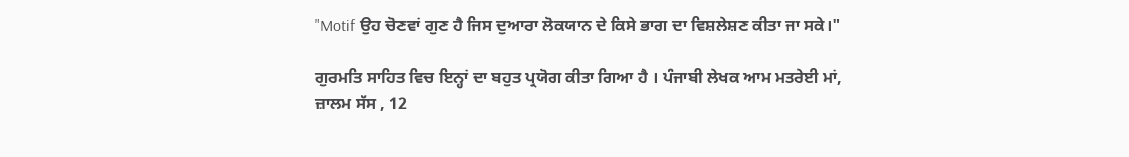"Motif ਉਹ ਚੋਣਵਾਂ ਗੁਣ ਹੈ ਜਿਸ ਦੁਆਰਾ ਲੋਕਯਾਨ ਦੇ ਕਿਸੇ ਭਾਗ ਦਾ ਵਿਸ਼ਲੇਸ਼ਣ ਕੀਤਾ ਜਾ ਸਕੇ।"

ਗੁਰਮਤਿ ਸਾਹਿਤ ਵਿਚ ਇਨ੍ਹਾਂ ਦਾ ਬਹੁਤ ਪ੍ਰਯੋਗ ਕੀਤਾ ਗਿਆ ਹੈ । ਪੰਜਾਬੀ ਲੇਖਕ ਆਮ ਮਤਰੇਈ ਮਾਂ, ਜ਼ਾਲਮ ਸੱਸ , 12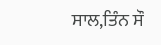ਸਾਲ,ਤਿੰਨ ਸੌ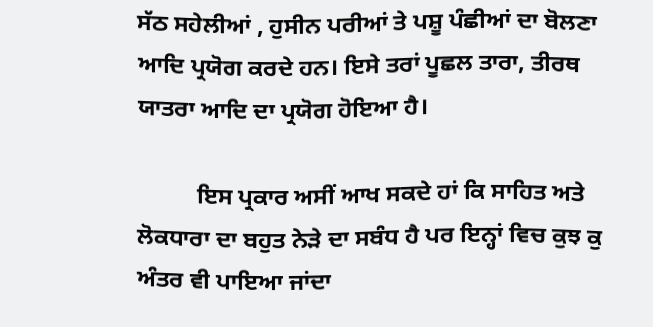ਸੱਠ ਸਹੇਲੀਆਂ , ਹੁਸੀਨ ਪਰੀਆਂ ਤੇ ਪਸ਼ੂ ਪੰਛੀਆਂ ਦਾ ਬੋਲਣਾ ਆਦਿ ਪ੍ਰਯੋਗ ਕਰਦੇ ਹਨ। ਇਸੇ ਤਰਾਂ ਪੂਛਲ ਤਾਰਾ, ਤੀਰਥ ਯਾਤਰਾ ਆਦਿ ਦਾ ਪ੍ਰਯੋਗ ਹੋਇਆ ਹੈ।

          ਇਸ ਪ੍ਰਕਾਰ ਅਸੀਂ ਆਖ ਸਕਦੇ ਹਾਂ ਕਿ ਸਾਹਿਤ ਅਤੇ ਲੋਕਧਾਰਾ ਦਾ ਬਹੁਤ ਨੇੜੇ ਦਾ ਸਬੰਧ ਹੈ ਪਰ ਇਨ੍ਹਾਂ ਵਿਚ ਕੁਝ ਕੁ ਅੰਤਰ ਵੀ ਪਾਇਆ ਜਾਂਦਾ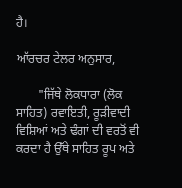ਹੈ।

ਆੱਰਚਰ ਟੇਲਰ ਅਨੁਸਾਰ,

       "ਜਿੱਥੇ ਲੋਕਧਾਰਾ (ਲੋਕ ਸਾਹਿਤ) ਰਵਾਇਤੀ, ਰੂੜੀਵਾਦੀ ਵਿਸ਼ਿਆਂ ਅਤੇ ਢੰਗਾਂ ਦੀ ਵਰਤੋਂ ਵੀ ਕਰਦਾ ਹੈ ਉੱਥੇ ਸਾਹਿਤ ਰੂਪ ਅਤੇ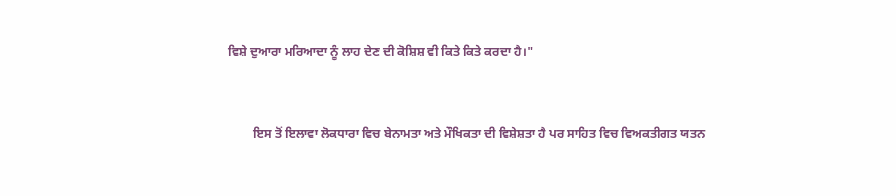ਵਿਸ਼ੇ ਦੁਆਰਾ ਮਰਿਆਦਾ ਨੂੰ ਲਾਹ ਦੇਣ ਦੀ ਕੋਸ਼ਿਸ਼ ਵੀ ਕਿਤੇ ਕਿਤੇ ਕਰਦਾ ਹੈ।"


        ਇਸ ਤੋਂ ਇਲਾਵਾ ਲੋਕਧਾਰਾ ਵਿਚ ਬੇਨਾਮਤਾ ਅਤੇ ਮੌਖਿਕਤਾ ਦੀ ਵਿਸ਼ੇਸ਼ਤਾ ਹੈ ਪਰ ਸਾਹਿਤ ਵਿਚ ਵਿਅਕਤੀਗਤ ਯਤਨ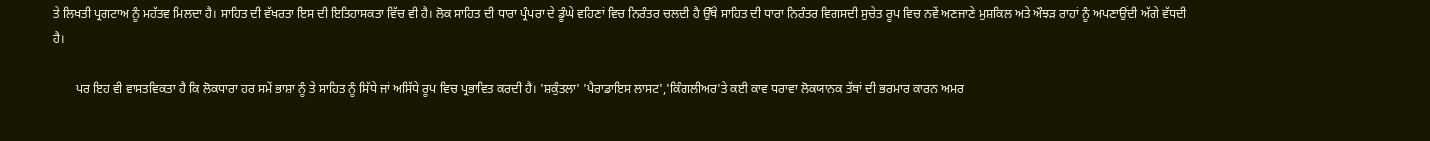ਤੇ ਲਿਖਤੀ ਪ੍ਰਗਟਾਅ ਨੂੰ ਮਹੱਤਵ ਮਿਲਦਾ ਹੈ। ਸਾਹਿਤ ਦੀ ਵੱਖਰਤਾ ਇਸ ਦੀ ਇਤਿਹਾਸਕਤਾ ਵਿੱਚ ਵੀ ਹੈ। ਲੋਕ ਸਾਹਿਤ ਦੀ ਧਾਰਾ ਪ੍ਰੰਪਰਾ ਦੇ ਡੂੰਘੇ ਵਹਿਣਾਂ ਵਿਚ ਨਿਰੰਤਰ ਚਲਦੀ ਹੈ ਉੱਥੇ ਸਾਹਿਤ ਦੀ ਧਾਰਾ ਨਿਰੰਤਰ ਵਿਗਸਦੀ ਸੁਚੇਤ ਰੂਪ ਵਿਚ ਨਵੇਂ ਅਣਜਾਣੇ ਮੁਸ਼ਕਿਲ ਅਤੇ ਔਝੜ ਰਾਹਾਂ ਨੂੰ ਅਪਣਾਉਂਦੀ ਅੱਗੇ ਵੱਧਦੀ ਹੈ।

       ਪਰ ਇਹ ਵੀ ਵਾਸਤਵਿਕਤਾ ਹੈ ਕਿ ਲੋਕਧਾਰਾ ਹਰ ਸਮੇਂ ਭਾਸ਼ਾ ਨੂੰ ਤੇ ਸਾਹਿਤ ਨੂੰ ਸਿੱਧੇ ਜਾਂ ਅਸਿੱਧੇ ਰੂਪ ਵਿਚ ਪ੍ਰਭਾਵਿਤ ਕਰਦੀ ਹੈ। 'ਸ਼ਕੁੰਤਲਾ' 'ਪੈਰਾਡਾਇਸ ਲਾਸਟ','ਕਿੰਗਲੀਅਰ'ਤੇ ਕਈ ਕਾਵ ਧਰਾਵਾ ਲੋਕਯਾਨਕ ਤੱਥਾਂ ਦੀ ਭਰਮਾਰ ਕਾਰਨ ਅਮਰ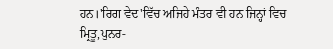ਹਨ।'ਰਿਗ ਵੇਦ'ਵਿੱਚ ਅਜਿਹੇ ਮੰਤਰ ਵੀ ਹਨ ਜਿਨ੍ਹਾਂ ਵਿਚ ਮ੍ਰਿਤੂ,ਪੁਨਰ-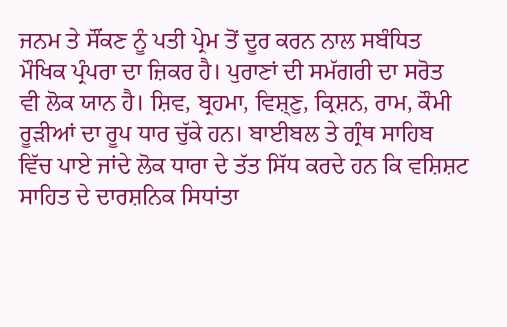ਜਨਮ ਤੇ ਸੌਂਕਣ ਨੂੰ ਪਤੀ ਪ੍ਰੇਮ ਤੋਂ ਦੂਰ ਕਰਨ ਨਾਲ ਸਬੰਧਿਤ ਮੌਖਿਕ ਪ੍ਰੰਪਰਾ ਦਾ ਜ਼ਿਕਰ ਹੈ। ਪੁਰਾਣਾਂ ਦੀ ਸਮੱਗਰੀ ਦਾ ਸਰੋਤ ਵੀ ਲੋਕ ਯਾਨ ਹੈ। ਸ਼ਿਵ, ਬ੍ਰਹਮਾ, ਵਿਸ਼੍ਣੁ, ਕ੍ਰਿਸ਼ਨ, ਰਾਮ, ਕੌਮੀ ਰੂੜੀਆਂ ਦਾ ਰੂਪ ਧਾਰ ਚੁੱਕੇ ਹਨ। ਬਾਈਬਲ ਤੇ ਗ੍ਰੰਥ ਸਾਹਿਬ ਵਿੱਚ ਪਾਏ ਜਾਂਦੇ ਲੋਕ ਧਾਰਾ ਦੇ ਤੱਤ ਸਿੱਧ ਕਰਦੇ ਹਨ ਕਿ ਵਸ਼ਿਸ਼ਟ ਸਾਹਿਤ ਦੇ ਦਾਰਸ਼ਨਿਕ ਸਿਧਾਂਤਾ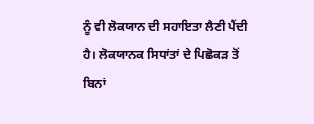ਨੂੰ ਵੀ ਲੋਕਯਾਨ ਦੀ ਸਹਾਇਤਾ ਲੈਣੀ ਪੈਂਦੀ ਹੈ। ਲੋਕਯਾਨਕ ਸਿਧਾਂਤਾਂ ਦੇ ਪਿਛੋਕੜ ਤੋਂ ਬਿਨਾਂ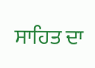ਸਾਹਿਤ ਦਾ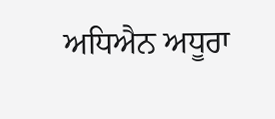ਅਧਿਐਨ ਅਧੂਰਾ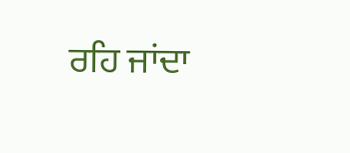ਰਹਿ ਜਾਂਦਾ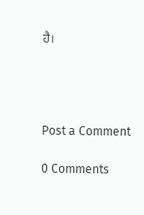ਹੈ।




Post a Comment

0 Comments